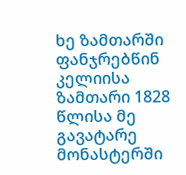ხე ზამთარში ფანჯრებწინ კელიისა
ზამთარი 1828 წლისა მე გავატარე მონასტერში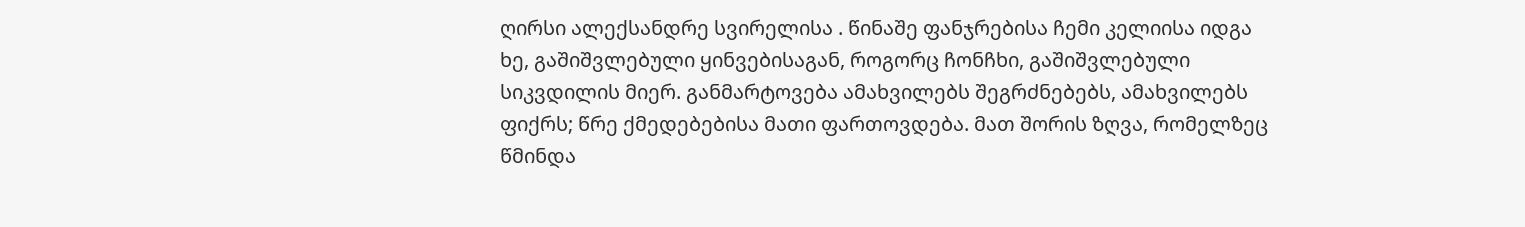ღირსი ალექსანდრე სვირელისა . წინაშე ფანჯრებისა ჩემი კელიისა იდგა ხე, გაშიშვლებული ყინვებისაგან, როგორც ჩონჩხი, გაშიშვლებული სიკვდილის მიერ. განმარტოვება ამახვილებს შეგრძნებებს, ამახვილებს ფიქრს; წრე ქმედებებისა მათი ფართოვდება. მათ შორის ზღვა, რომელზეც წმინდა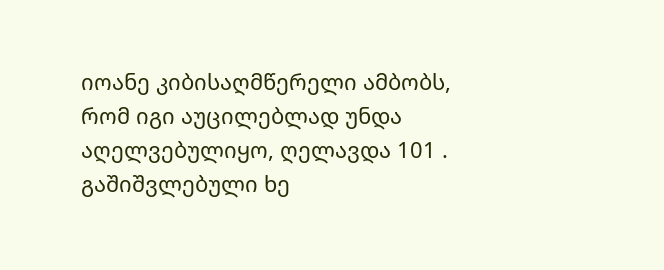იოანე კიბისაღმწერელი ამბობს, რომ იგი აუცილებლად უნდა აღელვებულიყო, ღელავდა 101 . გაშიშვლებული ხე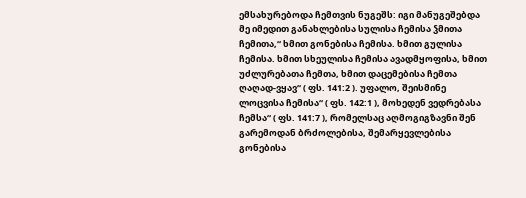ემსახურებოდა ჩემთვის ნუგეშს: იგი მანუგეშებდა მე იმედით განახლებისა სულისა ჩემისა ჴმითა ჩემითა,“ ხმით გონებისა ჩემისა. ხმით გულისა ჩემისა. ხმით სხეულისა ჩემისა ავადმყოფისა, ხმით უძლურებათა ჩემთა, ხმით დაცემებისა ჩემთა ღაღად-ვყავ“ ( ფს. 141:2 ). უფალო, შეისმინე ლოცვისა ჩემისა“ ( ფს. 142:1 ), მოხედენ ვედრებასა ჩემსა“ ( ფს. 141:7 ), რომელსაც აღმოგიგზავნი შენ გარემოდან ბრძოლებისა, შემარყევლებისა გონებისა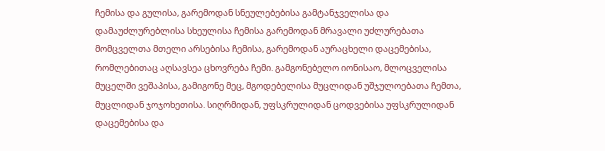ჩემისა და გულისა, გარემოდან სნეულებებისა გამტანჯველისა და დამაუძლურებლისა სხეულისა ჩემისა გარემოდან მრავალი უძლურებათა მომცველთა მთელი არსებისა ჩემისა, გარემოდან აურაცხელი დაცემებისა, რომლებითაც აღსავსეა ცხოვრება ჩემი. გამგონებელო იონისაო, მლოცველისა მუცელში ვეშაპისა, გამიგონე მეც, მგოდებელისა მუცლიდან უშჯულოებათა ჩემთა, მუცლიდან ჯოჯოხეთისა. სიღრმიდან, უფსკრულიდან ცოდვებისა უფსკრულიდან დაცემებისა და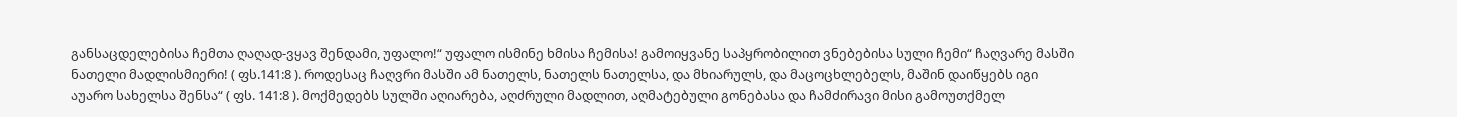განსაცდელებისა ჩემთა ღაღად-ვყავ შენდამი, უფალო!“ უფალო ისმინე ხმისა ჩემისა! გამოიყვანე საპყრობილით ვნებებისა სული ჩემი“ ჩაღვარე მასში ნათელი მადლისმიერი! ( ფს.141:8 ). როდესაც ჩაღვრი მასში ამ ნათელს, ნათელს ნათელსა, და მხიარულს, და მაცოცხლებელს, მაშინ დაიწყებს იგი აუარო სახელსა შენსა“ ( ფს. 141:8 ). მოქმედებს სულში აღიარება, აღძრული მადლით, აღმატებული გონებასა და ჩამძირავი მისი გამოუთქმელ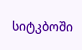სიტკბოში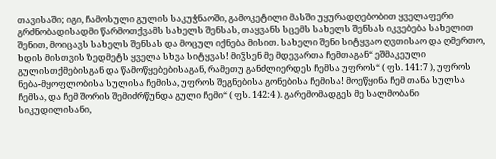თავისაში; იგი, ჩამოსული გულის საკუჭნაოში, გამოკეტილი მასში უყურადღებობით ყველაფერი გრძნობადისადმი წარმოთქვამს სახელს შენსას, თაყვანს სცემს სახელს შენსას იკვებება სახელით შენით, მოიცავს სახელს შენსას და მოცულ იქნება მისით. სახელი შენი სიტყვაო ღვთისაო და ღმერთო, ხდის მისთვის ზედმეტს ყველა სხვა სიტყვას! მიჴსენ მე მდევართა ჩემთაგან“ ეშმაკეული გულისთქმებისგან და წამოწყებებისაგან, რამეთუ განძლიერდეს ჩემსა უფროს“ ( ფს. 141:7 ), უფროს ნება-მყოფლობისა სულისა ჩემისა, უფროს შეგნებისა გონებისა ჩემისა! მოეწყინა ჩემ თანა სულსა ჩემსა, და ჩემ შორის შემიძრწუნდა გული ჩემი“ ( ფს. 142:4 ). გარემომადგეს მე სალმობანი სიკუდილისანი,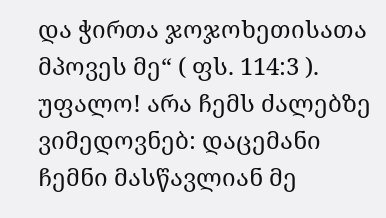და ჭირთა ჯოჯოხეთისათა მპოვეს მე“ ( ფს. 114:3 ).
უფალო! არა ჩემს ძალებზე ვიმედოვნებ: დაცემანი ჩემნი მასწავლიან მე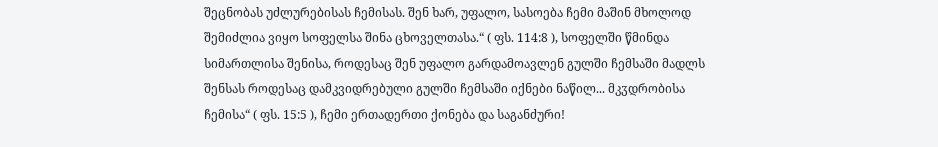შეცნობას უძლურებისას ჩემისას. შენ ხარ, უფალო, სასოება ჩემი მაშინ მხოლოდ შემიძლია ვიყო სოფელსა შინა ცხოველთასა.“ ( ფს. 114:8 ), სოფელში წმინდა სიმართლისა შენისა, როდესაც შენ უფალო გარდამოავლენ გულში ჩემსაში მადლს შენსას როდესაც დამკვიდრებული გულში ჩემსაში იქნები ნაწილ... მკჳდრობისა ჩემისა“ ( ფს. 15:5 ), ჩემი ერთადერთი ქონება და საგანძური!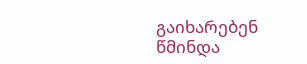გაიხარებენ წმინდა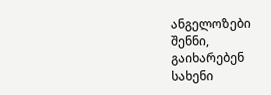ანგელოზები შენნი, გაიხარებენ სახენი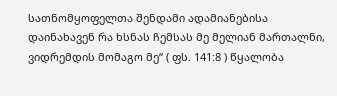სათნომყოფელთა შენდამი ადამიანებისა დაინახავენ რა ხსნას ჩემსას მე მელიან მართალნი, ვიდრემდის მომაგო მე“ ( ფს. 141:8 ) წყალობა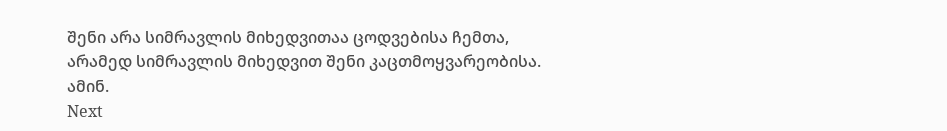შენი არა სიმრავლის მიხედვითაა ცოდვებისა ჩემთა, არამედ სიმრავლის მიხედვით შენი კაცთმოყვარეობისა. ამინ.
Next